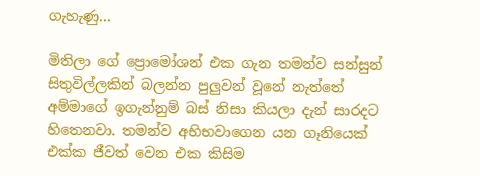ගැහැණු…

මිතිලා ගේ ප්‍රොමෝශන් එක ගැන තමන්ව සන්සුන් සිතුවිල්ලකින් බලන්න පුලුවන් වූනේ නැත්තේ අම්මාගේ ඉගැන්නුම් බස් නිසා කියලා දැන් සාරදට හිතෙනවා. තමන්ව අභිභවාගෙන යන ගෑනියෙක් එක්ක ජීවත් වෙන එක කිසිම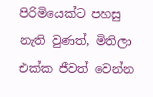පිරිමියෙක්ට පහසු නැති වුණත්, මිතිලා එක්ක ජීවත් වෙන්න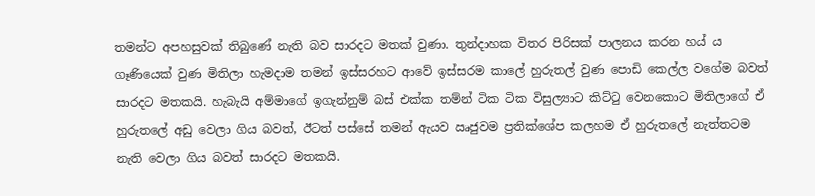තමන්ට අපහසුවක් තිබුණේ නැති බව සාරදට මතක් වුණා. තුන්දාහක විතර පිරිසක් පාලනය කරන හය්‍ ය  ගෑණියෙක් වුණ මිතිලා හැමදාම තමන් ඉස්සරහට ආවේ ඉස්සරම කාලේ හුරුතල් වුණ පොඩි කෙල්ල වගේම බවත් සාරදට මතකයි. හැබැයි අම්මාගේ ඉගැන්නුම් බස් එක්ක තම්න් ටික ටික විසුල්‍යාට කිට්ටු වෙනකොට මිතිලාගේ ඒ හුරුතලේ අඩු වෙලා ගිය බවත්, ඊටත් පස්සේ තමන් ඇයව ඍජුවම ප්‍රතික්ශේප කලහම ඒ හුරුතලේ නැත්තටම නැති වෙලා ගිය බවත් සාරදට මතකයි.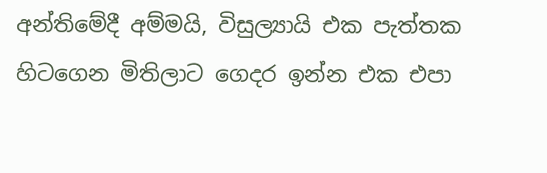අන්තිමේදී අම්මයි, විසුල්‍යායි එක පැත්තක හිටගෙන මිතිලාට ගෙදර ඉන්න එක එපා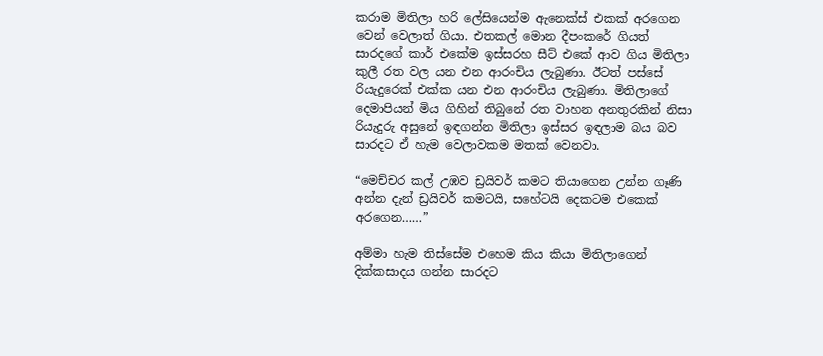කරාම මිතිලා හරි ලේසියෙන්ම ඇනෙක්ස් එකක් අරගෙන වෙන් වෙලාත් ගියා. එතකල් මොන දීපංකරේ ගියත් සාරදගේ කාර් එකේම ඉස්සරහ සීට් එකේ ආව ගිය මිතිලා  කුලී රත වල යන එන ආරංචිය ලැබුණා. ඊටත් පස්සේ රියැදුරෙක් එක්ක යන එන ආරංචිය ලැබුණා. මිතිලාගේ දෙමාපියන් මිය ගිහින් තිබුනේ රත වාහන අනතුරකින් නිසා රියැදුරු අසුනේ ඉඳගන්න මිතිලා ඉස්සර ඉඳලාම බය බව සාරදට ඒ හැම වෙලාවකම මතක් වෙනවා.

“මෙච්චර කල් උඹව ඩ්‍රයිවර් කමට තියාගෙන උන්න ගෑණි අන්න දැන් ඩ්‍රයිවර් කමටයි, සහේටයි දෙකටම එකෙක් අරගෙන……”

අම්මා හැම තිස්සේම එහෙම කිය කියා මිතිලාගෙන් දික්කසාදය ගන්න සාරදට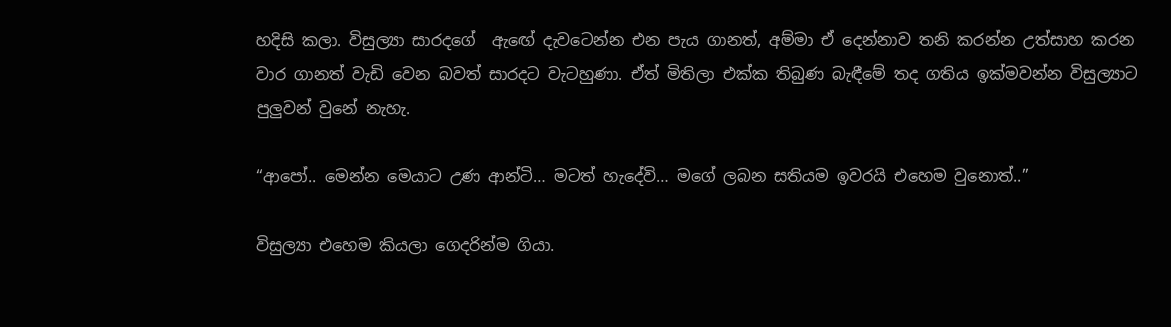හදිසි කලා. විසුල්‍යා සාරදගේ  ඇඟේ දැවටෙන්න එන පැය ගානත්, අම්මා ඒ දෙන්නාව තනි කරන්න උත්සාහ කරන වාර ගානත් වැඩි වෙන බවත් සාරදට වැටහුණා. ඒත් මිතිලා එක්ක තිබුණ බැඳීමේ තද ගතිය ඉක්මවන්න විසුල්‍යාට පුලුවන් වුනේ නැහැ.

“ආපෝ.. මෙන්න මෙයාට උණ ආන්ටි… මටත් හැදේවි… මගේ ලබන සතියම ඉවරයි එහෙම වුනොත්..”

විසුල්‍යා එහෙම කියලා ගෙදරින්ම ගියා.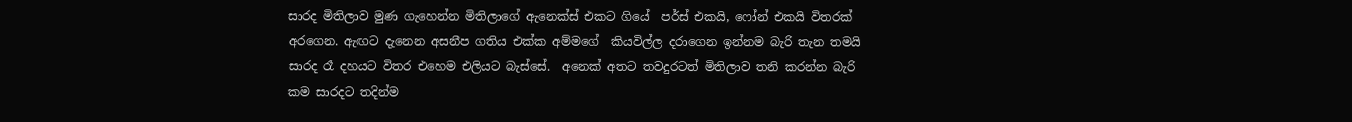සාරද මිතිලාව මුණ ගැහෙන්න මිතිලාගේ ඇනෙක්ස් එකට ගියේ  පර්ස් එකයි, ෆෝන් එකයි විතරක් අරගෙන. ඇඟට දැනෙන අසනීප ගතිය එක්ක අම්මගේ  කියවිල්ල දරාගෙන ඉන්නම බැරි තැන තමයි සාරද රෑ දහයට විතර එහෙම එලියට බැස්සේ.  අනෙක් අතට තවදුරටත් මිතිලාව තනි කරන්න බැරි කම සාරදට තදින්ම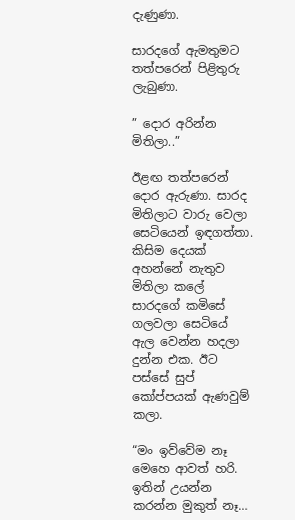දැණුණා.

සාරදගේ ඇමතුමට තත්පරෙන් පිළිතුරු ලැබුණා.

” දොර අරින්න මිතිලා..”

ඊළඟ තත්පරෙන් දොර ඇරුණා. සාරද මිතිලාට වාරු වෙලා සෙටියෙන් ඉඳගත්තා. කිසිම දෙයක් අහන්නේ නැතුව මිතිලා කලේ සාරදගේ කමිසේ ගලවලා සෙටියේ ඇල වෙන්න හදලා දුන්න එක. ඊට පස්සේ සුප් කෝප්පයක් ඇණවුම් කලා.

“මං ඉව්වේම නෑ මෙහෙ ආවත් හරි. ඉතින් උයන්න කරන්න මුකුත් නෑ…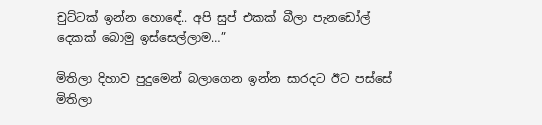චුට්ටක් ඉන්න හොඳේ.. අපි සුප් එකක් බීලා පැනඩෝල් දෙකක් බොමු ඉස්සෙල්ලාම…”

මිතිලා දිහාව පුදුමෙන් බලාගෙන ඉන්න සාරදට ඊට පස්සේ මිතිලා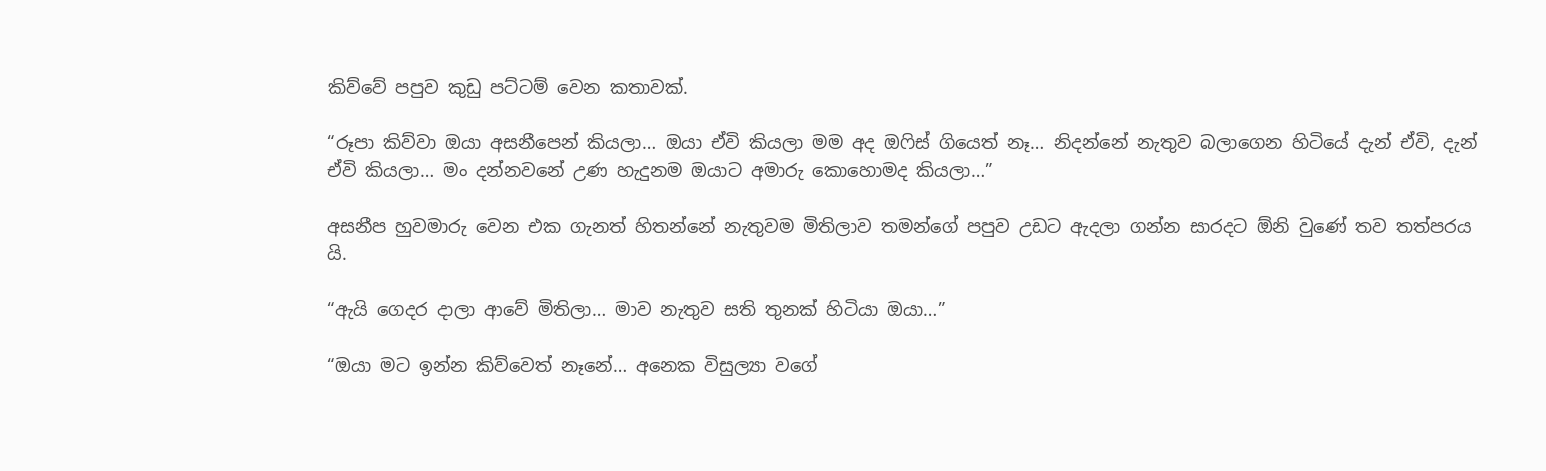කිව්වේ පපුව කුඩු පට්ටම් වෙන කතාවක්.

“රූපා කිව්වා ඔයා අසනීපෙන් කියලා… ඔයා ඒවි කියලා මම අද ඔෆිස් ගියෙත් නෑ… නිදන්නේ නැතුව බලාගෙන හිටියේ දැන් ඒවි, දැන් ඒවි කියලා… මං දන්නවනේ උණ හැදුනම ඔයාට අමාරු කොහොමද කියලා…”

අසනීප හුවමාරු වෙන එක ගැනත් හිතන්නේ නැතුවම මිතිලාව තමන්ගේ පපුව උඩට ඇදලා ගන්න සාරදට ඕනි වුණේ තව තත්පරය යි.

“ඇයි ගෙදර දාලා ආවේ මිතිලා… මාව නැතුව සති තුනක් හිටියා ඔයා…”

“ඔයා මට ඉන්න කිව්වෙත් නෑනේ… අනෙක විසුල්‍යා වගේ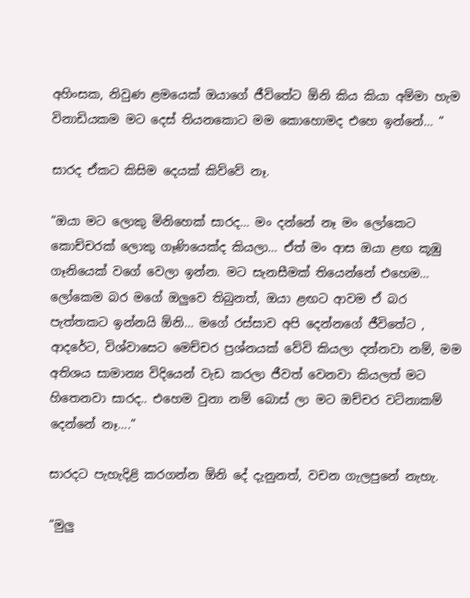අහිංසක, නිවුණ ළමයෙක් ඔයාගේ ජීවිතේට ඕනි කිය කියා අම්මා හැම  විනාඩියකම මට දෙස් තියනකොට මම කොහොමද එහෙ ඉන්නේ… “

සාරද ඒකට කිසිම දෙයක් කිව්වේ නෑ.

“ඔයා මට ලොකු මිනිහෙක් සාරද… මං දන්නේ නෑ මං ලෝකෙට කොච්චරක් ලොකු ගෑණියෙක්ද කියලා… ඒත් මං ආස ඔයා ළඟ කූඹු ගෑනියෙක් වගේ වෙලා ඉන්න. මට සැනසීමක් තියෙන්නේ එහෙම…  ලෝකෙම බර මගේ ඔලුවෙ තිබුනත්, ඔයා ළඟට ආවම ඒ බර පැත්තකට ඉන්නයි ඕනි… මගේ රස්සාව අපි දෙන්නගේ ජීවිතේට , ආදරේට, විශ්වාසෙට මෙච්චර ප්‍රශ්නයක් වේවි කියලා දන්නවා නම්, මම අතිශය සාමාන්‍ය විදියෙන් වැඩ කරලා ජීවත් වෙනවා කියලත් මට හිතෙනවා සාරද.. එහෙම වුනා නම් බොස් ලා මට ඔච්චර වටිනාකම් දෙන්නේ නෑ….”

සාරදට පැහැදිළි කරගන්න ඕනි දේ දැනුනත්, වචන ගැලපුනේ නැහැ.

“මුලු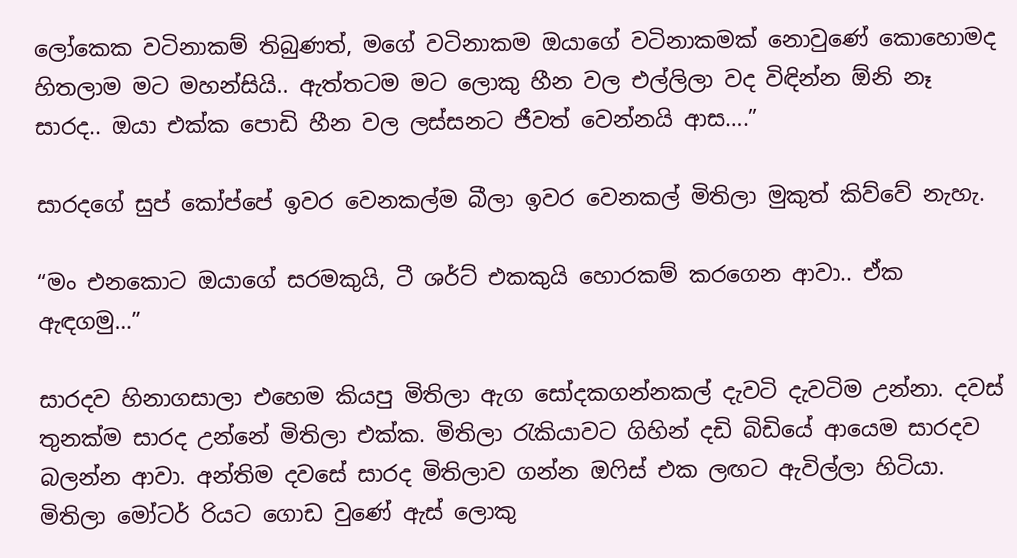ලෝකෙක වටිනාකම් තිබුණත්, මගේ වටිනාකම ඔයාගේ වටිනාකමක් නොවුණේ කොහොමද හිතලාම මට මහන්සියි.. ඇත්තටම මට ලොකු හීන වල එල්ලිලා වද විඳින්න ඕනි නෑ සාරද.. ඔයා එක්ක පොඩි හීන වල ලස්සනට ජීවත් වෙන්නයි ආස….”

සාරදගේ සුප් කෝප්පේ ඉවර වෙනකල්ම බීලා ඉවර වෙනකල් මිතිලා මුකුත් කිව්වේ නැහැ.

“මං එනකොට ඔයාගේ සරමකුයි, ටී ශර්ට් එකකුයි හොරකම් කරගෙන ආවා.. ඒක ඇඳගමු…”

සාරදව හිනාගසාලා එහෙම කියපු මිතිලා ඇග සෝදකගන්නකල් දැවටි දැවටිම උන්නා. දවස් තුනක්ම සාරද උන්නේ මිතිලා එක්ක. මිතිලා රැකියාවට ගිහින් දඩි බිඩියේ ආයෙම සාරදව බලන්න ආවා. අන්තිම දවසේ සාරද මිතිලාව ගන්න ඔෆිස් එක ලඟට ඇවිල්ලා හිටියා. මිතිලා මෝටර් රියට ගොඩ වුණේ ඇස් ලොකු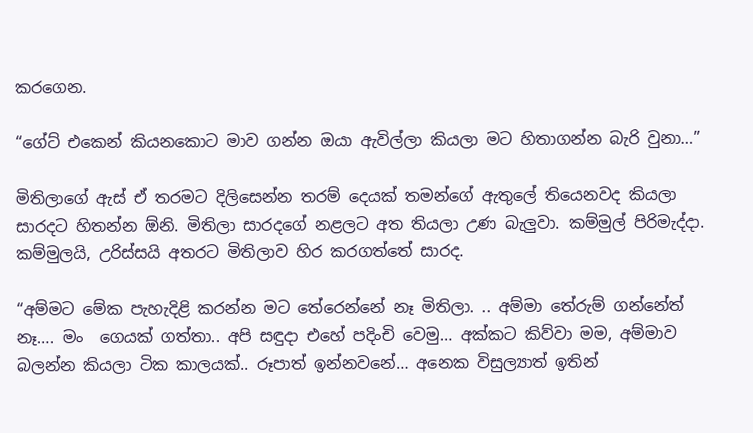කරගෙන.

“ගේට් එකෙන් කියනකොට මාව ගන්න ඔයා ඇවිල්ලා කියලා මට හිතාගන්න බැරි වුනා…”

මිතිලාගේ ඇස් ඒ තරමට දිලිසෙන්න තරම් දෙයක් තමන්ගේ ඇතුලේ තියෙනවද කියලා සාරදට හිතන්න ඕනි. මිතිලා සාරදගේ නළලට අත තියලා උණ බැලුවා. කම්මුල් පිරිමැද්දා. කම්මුලයි, උරිස්සයි අතරට මිතිලාව හිර කරගත්තේ සාරද.

“අම්මට මේක පැහැදිළි කරන්න මට තේරෙන්නේ නෑ මිතිලා. .. අම්මා තේරුම් ගන්නේත් නෑ…. මං  ගෙයක් ගත්තා.. අපි සඳුදා එහේ පදිංචි වෙමු… අක්කට කිව්වා මම, අම්මාව බලන්න කියලා ටික කාලයක්.. රූපාත් ඉන්නවනේ… අනෙක විසුල්‍යාත් ඉතින්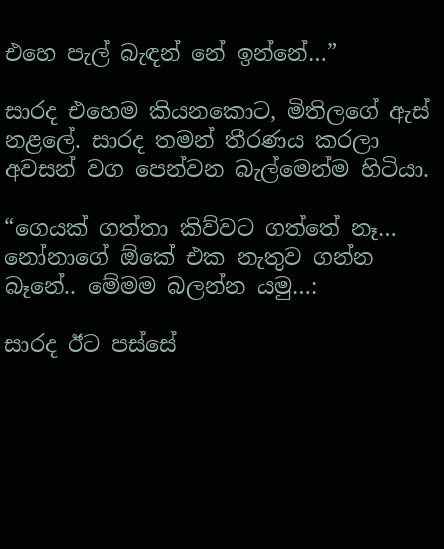එහෙ පැල් බැඳන් නේ ඉන්නේ…”

සාරද එහෙම කියනකොට, මිතිලගේ ඇස් නළලේ. සාරද තමන් තීරණය කරලා අවසන් වග පෙන්වන බැල්මෙන්ම හිටියා.

“ගෙයක් ගත්තා කිව්වට ගත්තේ නෑ… නෝනාගේ ඕකේ එක නැතුව ගන්න බෑනේ.. මේමම බලන්න යමු…:

සාරද ඊට පස්සේ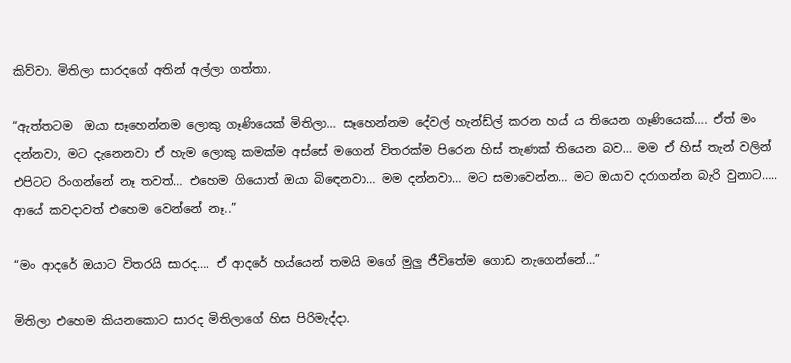කිව්වා. මිතිලා සාරදගේ අතින් අල්ලා ගත්තා.

“ඇත්තටම  ඔයා සෑහෙන්නම ලොකු ගෑණියෙක් මිතිලා… සෑහෙන්නම දේවල් හැන්ඩ්ල් කරන හය්‍ ය තියෙන ගෑණියෙක්…. ඒත් මං දන්නවා, මට දැනෙනවා ඒ හැම ලොකු කමක්ම අස්සේ මගෙන් විතරක්ම පිරෙන හිස් තැණක් තියෙන බව… මම ඒ හිස් තැන් වලින් එපිටට රිංගන්නේ නෑ තවත්… එහෙම ගියොත් ඔයා බිඳෙනවා… මම දන්නවා… මට සමාවෙන්න… මට ඔයාව දරාගන්න බැරි වුනාට….. ආයේ කවදාවත් එහෙම වෙන්නේ නෑ..”

“මං ආදරේ ඔයාට විතරයි සාරද…. ඒ ආදරේ හය්යෙන් තමයි මගේ මුලු ජීවිතේම ගොඩ නැගෙන්නේ…”

මිතිලා එහෙම කියනකොට සාරද මිතිලාගේ හිස පිරිමැද්දා.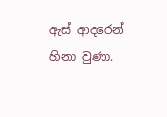ඇස් ආදරෙන් හිනා වුණා.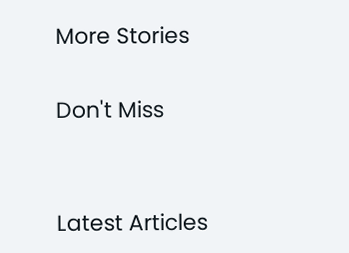More Stories

Don't Miss


Latest Articles